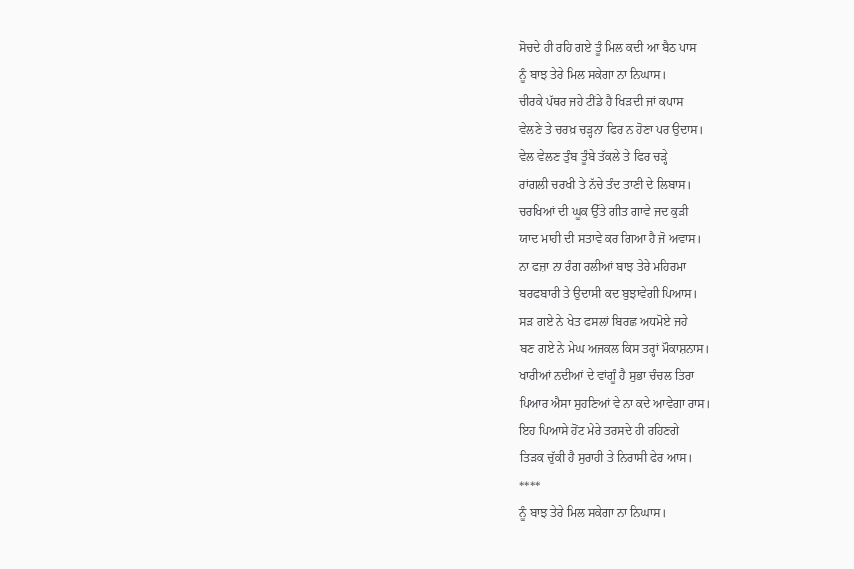ਸੋਚਦੇ ਹੀ ਰਹਿ ਗਏ ਤੂੰ ਮਿਲ ਕਦੀ ਆ ਬੈਠ ਪਾਸ
ਨੂੰ ਬਾਝ ਤੇਰੇ ਮਿਲ ਸਕੇਗਾ ਨਾ ਨਿਘਾਸ।
ਚੀਰਕੇ ਪੱਥਰ ਜਹੇ ਟੀਂਡੇ ਹੈ ਖਿੜਦੀ ਜਾਂ ਕਪਾਸ
ਵੇਲਣੇ ਤੇ ਚਰਖ਼ ਚੜ੍ਹਨਾ ਫਿਰ ਨ ਹੋਣਾ ਪਰ ਉਦਾਸ।
ਵੇਲ ਵੇਲਣ ਤੁੰਬ ਤੂੰਬੇ ਤੱਕਲੇ ਤੇ ਫਿਰ ਚੜ੍ਹੇ
ਰਾਂਗਲੀ ਚਰਖੀ ਤੇ ਨੱਚੇ ਤੰਦ ਤਾਣੀ ਦੇ ਲਿਬਾਸ।
ਚਰਖਿਆਂ ਦੀ ਘੂਕ ਉੱਤੇ ਗੀਤ ਗਾਵੇ ਜਦ ਕੁੜੀ
ਯਾਦ ਮਾਹੀ ਦੀ ਸਤਾਵੇ ਕਰ ਗਿਆ ਹੈ ਜੋ ਅਵਾਸ।
ਨਾ ਫਜ਼ਾ ਨਾ ਰੰਗ ਰਲੀਆਂ ਬਾਝ ਤੇਰੇ ਮਹਿਰਮਾ
ਬਰਫਬਾਰੀ ਤੇ ਉਦਾਸੀ ਕਦ ਬੁਝਾਵੇਗੀ ਪਿਆਸ।
ਸੜ ਗਏ ਨੇ ਖੇਤ ਫਸਲਾਂ ਬਿਰਛ ਅਧਮੋਏ ਜਹੇ
ਬਣ ਗਏ ਨੇ ਮੇਘ ਅਜਕਲ ਕਿਸ ਤਰ੍ਹਾਂ ਮੌਕਾਸ਼ਨਾਸ।
ਖਾਰੀਆਂ ਨਦੀਆਂ ਦੇ ਵਾਂਗੂੰ ਹੈ ਸੁਭਾ ਚੰਚਲ ਤਿਰਾ
ਪਿਆਰ ਐਸਾ ਸੁਹਣਿਆਂ ਵੇ ਨਾ ਕਦੇ ਆਵੇਗਾ ਰਾਸ।
ਇਹ ਪਿਆਸੇ ਹੋਂਟ ਮੇਰੇ ਤਰਸਦੇ ਹੀ ਰਹਿਣਗੇ
ਤਿੜਕ ਚੁੱਕੀ ਹੈ ਸੁਰਾਹੀ ਤੇ ਨਿਰਾਸੀ ਫੇਰ ਆਸ।
****
ਨੂੰ ਬਾਝ ਤੇਰੇ ਮਿਲ ਸਕੇਗਾ ਨਾ ਨਿਘਾਸ।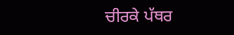ਚੀਰਕੇ ਪੱਥਰ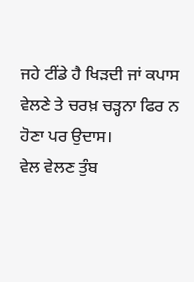ਜਹੇ ਟੀਂਡੇ ਹੈ ਖਿੜਦੀ ਜਾਂ ਕਪਾਸ
ਵੇਲਣੇ ਤੇ ਚਰਖ਼ ਚੜ੍ਹਨਾ ਫਿਰ ਨ ਹੋਣਾ ਪਰ ਉਦਾਸ।
ਵੇਲ ਵੇਲਣ ਤੁੰਬ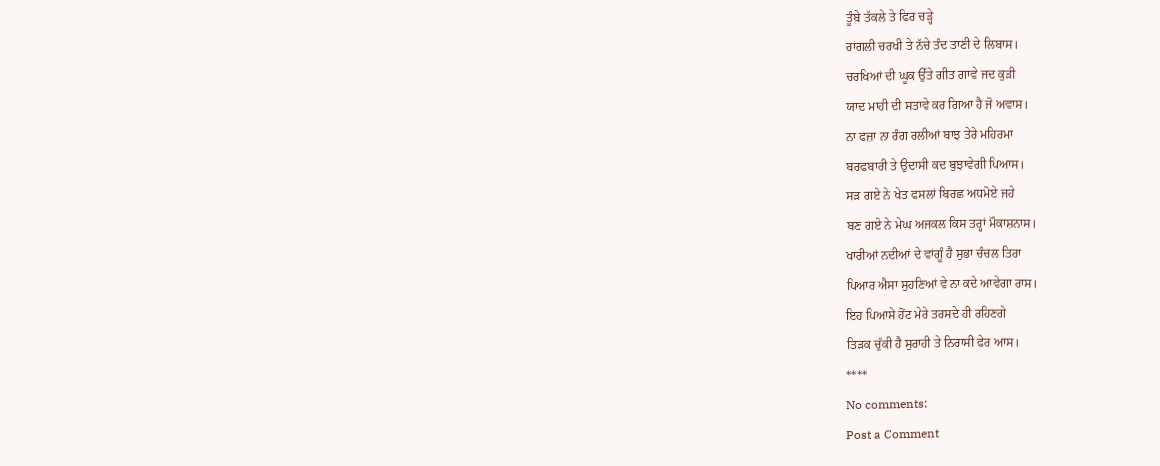ਤੂੰਬੇ ਤੱਕਲੇ ਤੇ ਫਿਰ ਚੜ੍ਹੇ
ਰਾਂਗਲੀ ਚਰਖੀ ਤੇ ਨੱਚੇ ਤੰਦ ਤਾਣੀ ਦੇ ਲਿਬਾਸ।
ਚਰਖਿਆਂ ਦੀ ਘੂਕ ਉੱਤੇ ਗੀਤ ਗਾਵੇ ਜਦ ਕੁੜੀ
ਯਾਦ ਮਾਹੀ ਦੀ ਸਤਾਵੇ ਕਰ ਗਿਆ ਹੈ ਜੋ ਅਵਾਸ।
ਨਾ ਫਜ਼ਾ ਨਾ ਰੰਗ ਰਲੀਆਂ ਬਾਝ ਤੇਰੇ ਮਹਿਰਮਾ
ਬਰਫਬਾਰੀ ਤੇ ਉਦਾਸੀ ਕਦ ਬੁਝਾਵੇਗੀ ਪਿਆਸ।
ਸੜ ਗਏ ਨੇ ਖੇਤ ਫਸਲਾਂ ਬਿਰਛ ਅਧਮੋਏ ਜਹੇ
ਬਣ ਗਏ ਨੇ ਮੇਘ ਅਜਕਲ ਕਿਸ ਤਰ੍ਹਾਂ ਮੌਕਾਸ਼ਨਾਸ।
ਖਾਰੀਆਂ ਨਦੀਆਂ ਦੇ ਵਾਂਗੂੰ ਹੈ ਸੁਭਾ ਚੰਚਲ ਤਿਰਾ
ਪਿਆਰ ਐਸਾ ਸੁਹਣਿਆਂ ਵੇ ਨਾ ਕਦੇ ਆਵੇਗਾ ਰਾਸ।
ਇਹ ਪਿਆਸੇ ਹੋਂਟ ਮੇਰੇ ਤਰਸਦੇ ਹੀ ਰਹਿਣਗੇ
ਤਿੜਕ ਚੁੱਕੀ ਹੈ ਸੁਰਾਹੀ ਤੇ ਨਿਰਾਸੀ ਫੇਰ ਆਸ।
****
No comments:
Post a Comment